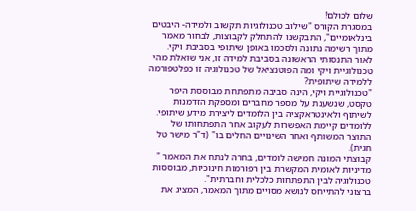שלום לכולם!
במסגרת הקורס "שילוב טכנולוגיות תקשוב ולמידה- היבטים בינלאומיים", התבקשנו להתחלק לקבוצות, לבחור מאמר מתוך רשימה נתונה ולסכמו באופן שיתופי בסביבת ויקי.
לאור התנסותי הראשונה בסביבת למידה זו, אני שואלת מהי טכנולוגיית ויקי ומה הפוטנציאל של טכנולוגיה זו כפלטפורמה ללמידה שיתופית?
"טכנולוגיית ויקי, הינה סביבה מתפתחת מבוססת היפר טקסט, שנשענת על מספר מחברים ומספקת הזדמנות לשיתוף ולאינטראקציה בין הלומדים ליצירת מידע שיתופי.
ללומדים קיימת האפשרות לעקוב אחר התפתחותו של התוצר המשותף ואחר השינויים החלים בו" (ד"ר מישר טל חגית).
קבוצתי המונה חמישה לומדים, בחרה לנתח את המאמר " מדיניות לאומית המקשרת בין רפורמות חינוכיות, מבוססות טכנולוגיה לבין התפתחות כלכלית וחברתית".
ברצוני להתייחס לנושא מסויים מתוך המאמר, המציג את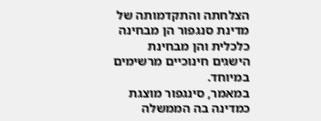הצלחתה והתקדמותה של מדינת סנגפור הן מבחינה כלכלית והן מבחינת הישגים חינוכיים מרשימים במיוחד.
במאמר, סינגפור מוצגת כמדינה בה הממשלה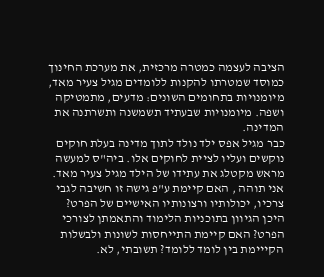הציבה לעצמה כמטרה מרכזית, את מערכת החינוך כמוסד שמטרתו להקנות ללומדים מגיל צעיר מאד, מיומנויות בתחומים השונים: מדעים, מתמטיקה ושפה. מיומנויות שבעתיד תשמשנה ותשרתנה את המדינה.
כבר מגיל אפס ילד נולד לתוך מדינה בעלת חוקים נוקשים ועליו לציית לחוקים אלו. ביה"ס למעשה מראש מקטלג את עתידו של הילד מגיל צעיר מאד.
אני תוהה , האם קיימת ע"פ גישה זו חשיבה לגבי צרכיו, יכולותיו ורצונותיו האישיים של הפרט?
היכן הגיוון בתוכניות הלימוד והתאמתן לצורכי הפרט? האם קיימת התייחסות לשונות ולבשלות הקייימת בין לומד ללומד? תשובתי, לא.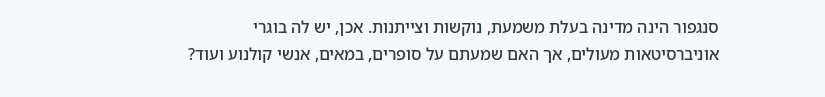סנגפור הינה מדינה בעלת משמעת, נוקשות וצייתנות. אכן, יש לה בוגרי אוניברסיטאות מעולים, אך האם שמעתם על סופרים, במאים, אנשי קולנוע ועוד?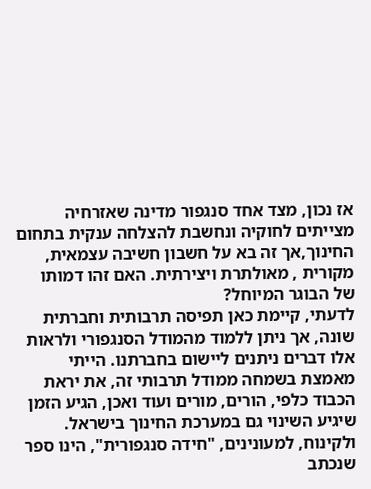אז נכון, מצד אחד סנגפור מדינה שאזרחיה מצייתים לחוקיה ונחשבת להצלחה ענקית בתחום החינוך,אך זה בא על חשבון חשיבה עצמאית, מקורית , מאולתרת ויצירתית. האם זהו דמותו של הבוגר המיוחל?
לדעתי, קיימת כאן תפיסה תרבותית וחברתית שונה, אך ניתן ללמוד מהמודל הסנגפורי ולראות אלו דברים ניתנים ליישום בחברתנו. הייתי מאמצת בשמחה ממודל תרבותי זה, את יראת הכבוד כלפי, הורים, מורים ועוד ואכן, הגיע הזמן שיגיע השינוי גם במערכת החינוך בישראל.
ולקינוח, למעונינים, "חידה סנגפורית", הינו ספר שנכתב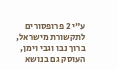ע"י 2 פרופסורים לתקשורת מישראל, ברוך נבו וגבי וימן, העוסק גם בנושא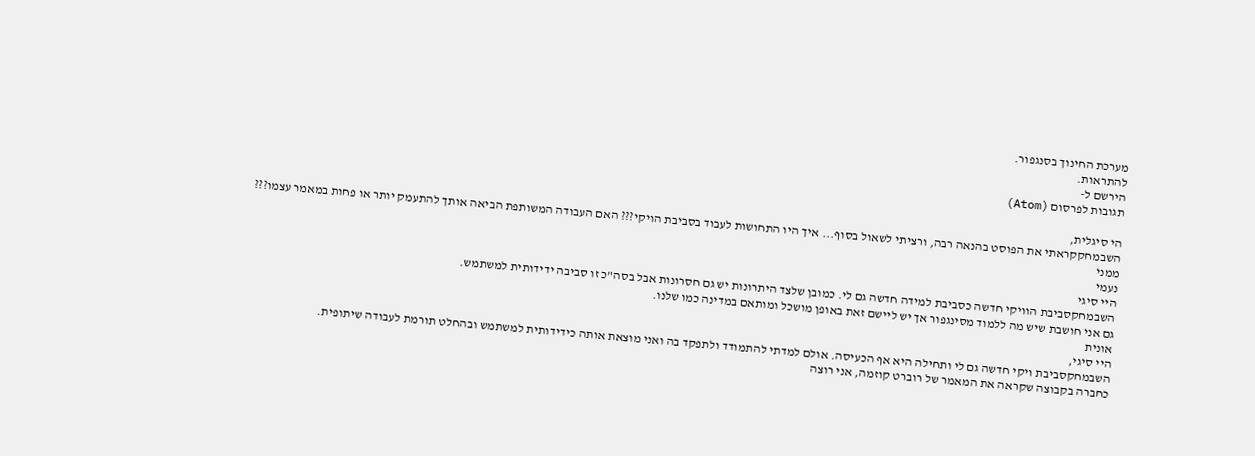מערכת החינוך בסנגפור.
להתראות.
הירשם ל-
תגובות לפרסום (Atom)

הי סיגלית,
השבמחקקראתי את הפוסט בהנאה רבה, ורציתי לשאול בסוף... איך היו התחושות לעבוד בסביבת הויקי??? האם העבודה המשותפת הביאה אותך להתעמק יותר או פחות במאמר עצמו???
ממני
נעמי
היי סיגי
השבמחקסביבת הוויקי חדשה כסביבת למידה חדשה גם לי. כמובן שלצד היתרונות יש גם חסרונות אבל בסה"כ זו סביבה ידידותית למשתמש.
גם אני חושבת שיש מה ללמוד מסינגפור אך יש ליישם זאת באופן מושכל ומותאם במדינה כמו שלנו.
אונית
היי סיגי,
השבמחקסביבת ויקי חדשה גם לי ותחילה היא אף הכעיסה. אולם למדתי להתמודד ולתפקד בה ואני מוצאת אותה כידידותית למשתמש ובהחלט תורמת לעבודה שיתופית.
כחברה בקבוצה שקראה את המאמר של רוברט קוזמה, אני רוצה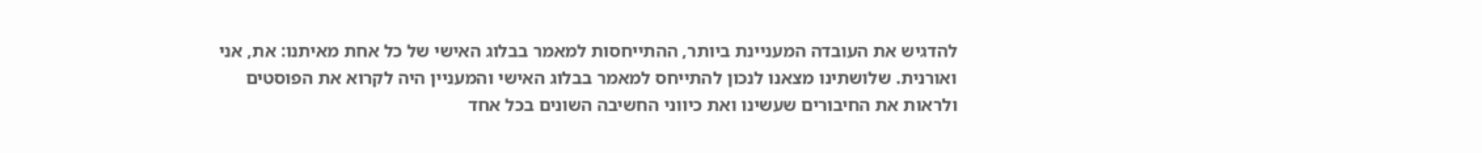להדגיש את העובדה המעניינת ביותר, ההתייחסות למאמר בבלוג האישי של כל אחת מאיתנו: את, אני ואורנית. שלושתינו מצאנו לנכון להתייחס למאמר בבלוג האישי והמעניין היה לקרוא את הפוסטים ולראות את החיבורים שעשינו ואת כיווני החשיבה השונים בכל אחד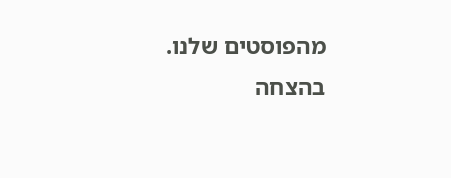מהפוסטים שלנו.
בהצחה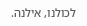לכולנו, אילנה.